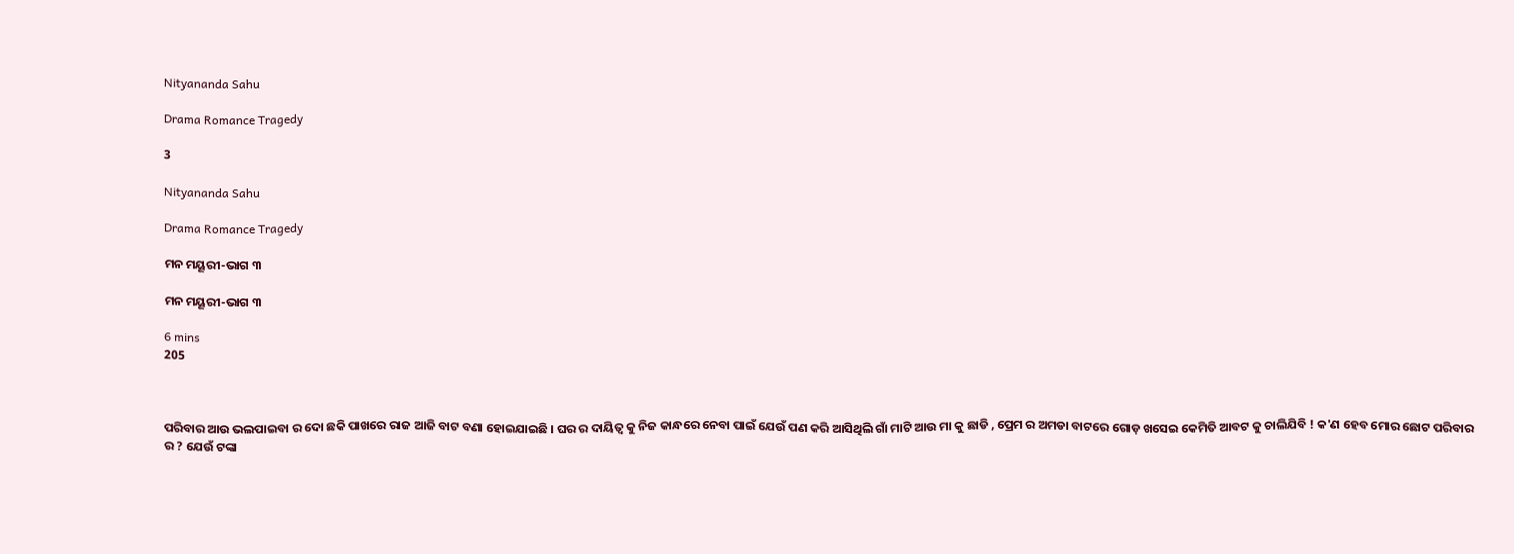Nityananda Sahu

Drama Romance Tragedy

3

Nityananda Sahu

Drama Romance Tragedy

ମନ ମୟୂରୀ-ଭାଗ ୩

ମନ ମୟୂରୀ-ଭାଗ ୩

6 mins
205



ପରିବାର ଆଉ ଭଲପାଇବା ର ଦୋ ଛକି ପାଖରେ ରାଜ ଆଜି ବାଟ ବଣା ହୋଇଯାଇଛି । ଘର ର ଦାୟିତ୍ୱ କୁ ନିଜ କାନ୍ଧରେ ନେବା ପାଇଁ ଯେଉଁ ପଣ କରି ଆସିଥିଲି ଗାଁ ମାଟି ଆଉ ମା କୁ ଛାଡି , ପ୍ରେମ ର ଅମଡା ବାଟରେ ଗୋଡ଼ ଖସେଇ କେମିତି ଆବଟ କୁ ଚାଲିଯିବି ! କ'ଣ ହେବ ମୋର ଛୋଟ ପରିବାର ର ? ଯେଉଁ ଟଙ୍କା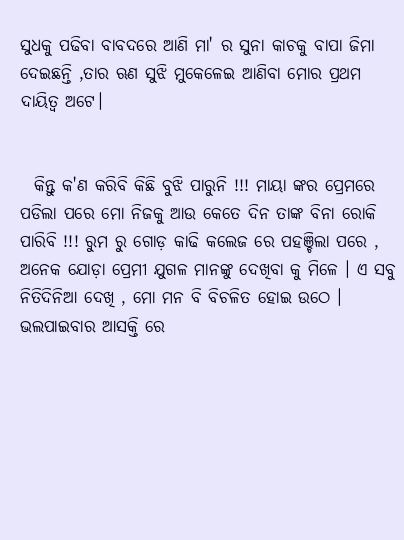ସୁଧକୁ ପଢିବା ବାବଦରେ ଆଣି ମା' ର ସୁନା କାଚକୁ ବାପା ଜିମା ଦେଇଛନ୍ତି ,ତାର ଋଣ ସୁଝି ମୁକେଳେଇ ଆଣିବା ମୋର ପ୍ରଥମ ଦାୟିତ୍ୱ ଅଟେ।


  କିନ୍ତୁ କ'ଣ କରିବି କିଛି ବୁଝି ପାରୁନି !!! ମାୟା ଙ୍କର ପ୍ରେମରେ ପଡିଲା ପରେ ମୋ ନିଜକୁ ଆଉ କେତେ ଦିନ ତାଙ୍କ ବିନା ରୋକି ପାରିବି !!! ରୁମ ରୁ ଗୋଡ଼ କାଢି କଲେଜ ରେ ପହଞ୍ଚିଲା ପରେ , ଅନେକ ଯୋଡ଼ା ପ୍ରେମୀ ଯୁଗଳ ମାନଙ୍କୁ ଦେଖିବା କୁ ମିଳେ । ଏ ସବୁ ନିତିଦିନିଆ ଦେଖି , ମୋ ମନ ବି ବିଚଳିତ ହୋଇ ଉଠେ । ଭଲପାଇବାର ଆସକ୍ତି ରେ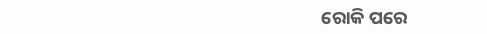ରୋକି ପରେ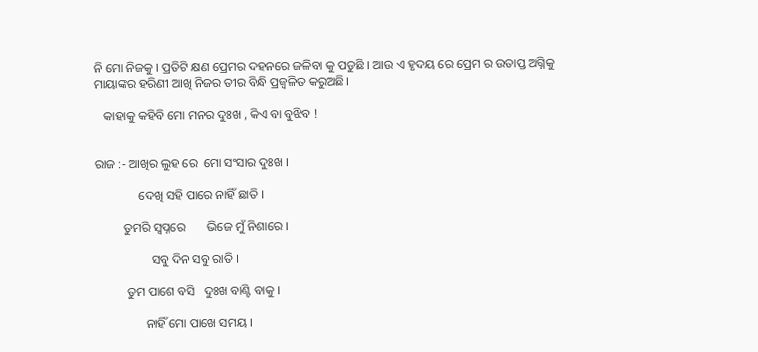ନି ମୋ ନିଜକୁ । ପ୍ରତିଟି କ୍ଷଣ ପ୍ରେମର ଦହନରେ ଜଳିବା କୁ ପଡୁଛି । ଆଉ ଏ ହୃଦୟ ରେ ପ୍ରେମ ର ଉତାପ୍ତ ଅଗ୍ନିକୁ ମାୟାଙ୍କର ହରିଣୀ ଆଖି ନିଜର ତୀର ବିନ୍ଧି ପ୍ରଜ୍ଵଳିତ କରୁଅଛି।

   କାହାକୁ କହିବି ମୋ ମନର ଦୁଃଖ , କିଏ ବା ବୁଝିବ !


ରାଜ :- ଆଖିର ଲୁହ ରେ  ମୋ ସଂସାର ଦୁଃଖ ।

              ଦେଖି ସହି ପାରେ ନାହିଁ ଛାତି ।

         ତୁମରି ସ୍ୱପ୍ନରେ       ଭିଜେ ମୁଁ ନିଶାରେ ।

                  ସବୁ ଦିନ ସବୁ ରାତି ।

          ତୁମ ପାଶେ ବସି   ଦୁଃଖ ବାଣ୍ଟି ବାକୁ ।

                ନାହିଁ ମୋ ପାଖେ ସମୟ ।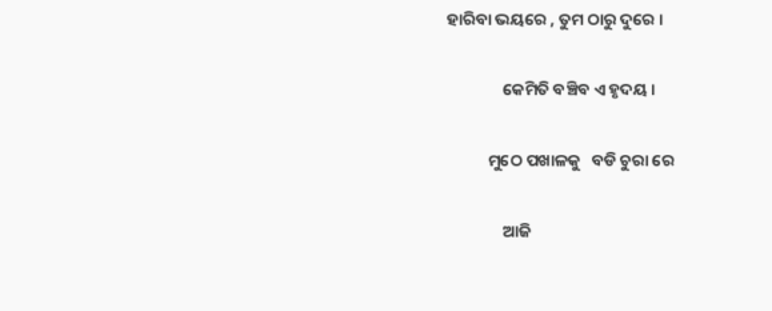ହାରିବା ଭୟରେ , ତୁମ ଠାରୁ ଦୁରେ ।

               କେମିତି ବଞ୍ଚିବ ଏ ହୃଦୟ ।

           ମୁଠେ ପଖାଳକୁ   ବଡି ଚୁରା ରେ

               ଆଜି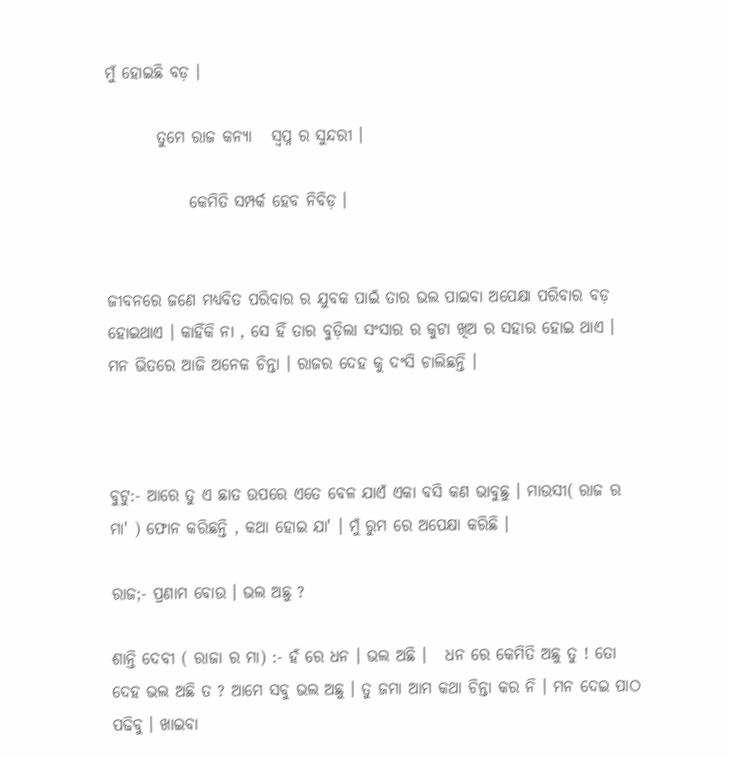ମୁଁ ହୋଇଛି ବଡ଼ ।

        ତୁମେ ରାଜ କନ୍ୟା   ସ୍ୱପ୍ନ ର ସୁନ୍ଦରୀ ।

             କେମିତି ସମ୍ପର୍କ ହେବ ନିବିଡ଼ ।


ଜୀବନରେ ଜଣେ ମଧ୍ୟବିତ ପରିବାର ର ଯୁବକ ପାଇଁ ତାର ଭଲ ପାଇବା ଅପେକ୍ଷା ପରିବାର ବଡ଼ ହୋଇଥାଏ । କାହିଁକି ନା , ସେ ହିଁ ତାର ବୁଡ଼ିଲା ସଂସାର ର କୁଟା ଖିଅ ର ସହାର ହୋଇ ଥାଏ ।    ମନ ଭିତରେ ଆଜି ଅନେକ ଚିନ୍ତା । ରାଜର ଦେହ କୁ ଦଂସି ଚାଲିଛନ୍ତି ।



ବୁଟୁ:- ଆରେ ତୁ ଏ ଛାତ ଉପରେ ଏତେ ବେଳ ଯାଏଁ ଏକା ବସି କଣ ଭାବୁଛୁ । ମାଉସୀ( ରାଜ ର ମା' ) ଫୋନ କରିଛନ୍ତି , କଥା ହୋଇ ଯା' । ମୁଁ ରୁମ ରେ ଅପେକ୍ଷା କରିଛି ।

ରାଜ;- ପ୍ରଣାମ ବୋଉ । ଭଲ ଅଛୁ ?

ଶାନ୍ତି ଦେବୀ ( ରାଜା ର ମା) :- ହଁ ରେ ଧନ । ଭଲ ଅଛି ।   ଧନ ରେ କେମିତି ଅଛୁ ତୁ ! ତୋ ଦେହ ଭଲ ଅଛି ତ ? ଆମେ ସବୁ ଭଲ ଅଛୁ । ତୁ ଜମା ଆମ କଥା ଚିନ୍ତା କର ନି । ମନ ଦେଇ ପାଠ ପଢିବୁ । ଖାଇବା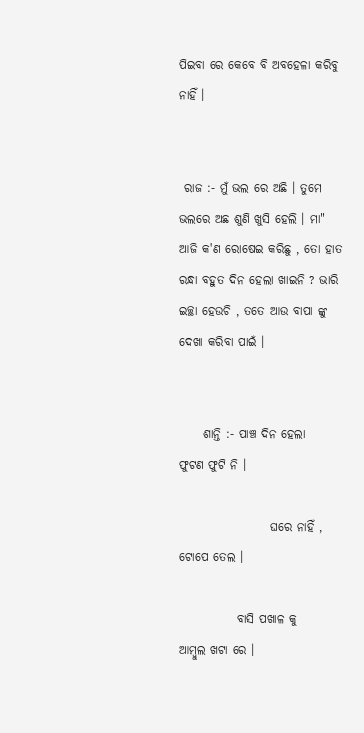ପିଇବା ରେ କେବେ ବି ଅବହେଳା କରିବୁ ନାହିଁ ।


 ରାଜ :- ମୁଁ ଭଲ ରେ ଅଛି । ତୁମେ ଭଲରେ ଅଛ ଶୁଣି ଖୁସି ହେଲି । ମା" ଆଜି କ'ଣ ରୋଷେଇ କରିଛୁ , ତୋ ହାତ ରନ୍ଧା ବହୁତ ଦିନ ହେଲା ଖାଇନି ? ଭାରି ଇଚ୍ଛା ହେଉଚି , ତତେ ଆଉ ବାପା ଙ୍କୁ ଦେଖା କରିବା ପାଇଁ ।


     ଶାନ୍ତି :- ପାଞ୍ଚ ଦିନ ହେଲା    ଫୁଟଣ ଫୁଟି ନି ।

                   ଘରେ ନାହିଁ , ଟୋପେ ତେଲ ।

            ବାସି ପଖାଳ କୁ     ଆମ୍ବୁଲ ଖଟା ରେ ।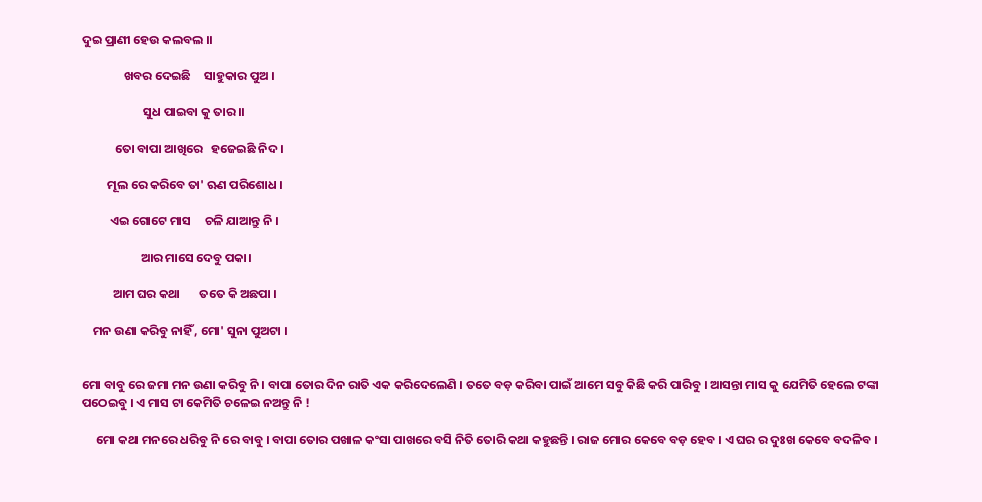ଦୁଇ ପ୍ରାଣୀ ହେଉ କଲବଲ ।।

               ଖବର ଦେଇଛି     ସାହୁକାର ପୁଅ ।

                      ସୁଧ ପାଇବା କୁ ତାର ।।

            ତୋ ବାପା ଆଖିରେ   ହଜେଇଛି ନିଦ ।

         ମୂଲ ରେ କରିବେ ତା' ଋଣ ପରିଶୋଧ ।

          ଏଇ ଗୋଟେ ମାସ     ଚଳି ଯାଆନ୍ତୁ ନି ।

                     ଆର ମାସେ ଦେବୁ ପକା।

           ଆମ ଘର କଥା       ତତେ କି ଅଛପା ।

    ମନ ଉଣା କରିବୁ ନାହିଁ , ମୋ' ସୁନା ପୁଅଟା ।


ମୋ ବାବୁ ରେ ଜମା ମନ ଉଣା କରିବୁ ନି । ବାପା ତୋର ଦିନ ରାତି ଏକ କରିଦେଲେଣି । ତତେ ବଡ଼ କରିବା ପାଇଁ ଆମେ ସବୁ କିଛି କରି ପାରିବୁ । ଆସନ୍ତା ମାସ କୁ ଯେମିତି ହେଲେ ଟଙ୍କା ପଠେଇବୁ । ଏ ମାସ ଟା କେମିତି ଚଳେଇ ନଅନ୍ତୁ ନି !

     ମୋ କଥା ମନରେ ଧରିବୁ ନି ରେ ବାବୁ । ବାପା ତୋର ପଖାଳ କଂସା ପାଖରେ ବସି ନିତି ତୋରି କଥା କହୁଛନ୍ତି । ରାଜ ମୋର କେବେ ବଡ଼ ହେବ । ଏ ଘର ର ଦୁଃଖ କେବେ ବଦଳିବ ।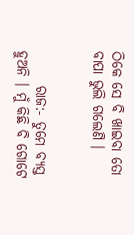ଠିକେ ସେ ବି ଖାଇବା ତୋ ବାପା ଭୁଲି ଗଲେଣି ।


      ରାଜ:- ତୁମେ ବ୍ୟସ୍ତ ହୁଅନି । ମୁଁ କିଛି ବି ଗୋଟେ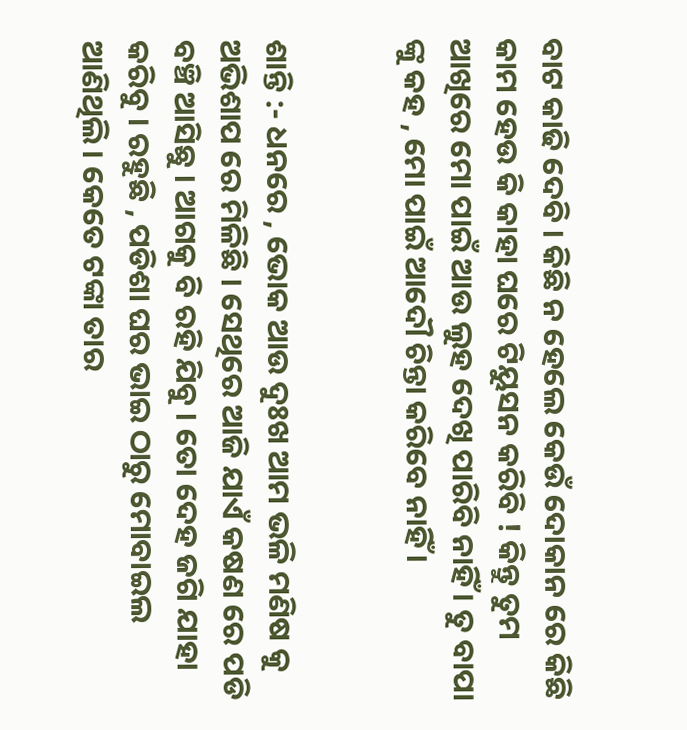ବାଟ କାଢି ଦେବି । କିଛି ନ ହେଲେ କେଉଁ ଦୋକାନ ରେ କିଛି କାମ ହେଉ କି କାହା ଘରେ ଟିୟୁସନ କରିବି ! କିନ୍ତୁ ତୁମ ଆଖିରେ ମୋ ପାଇଁ ଆଉ ଲୁହ ଦେଖି ପାରିବି ନାହିଁ । ତୁ ବାପା ଙ୍କୁ କହ , ମୋ ପାଇଁ ଆଦୌ ଚିନ୍ତା କରିବେ ନାହିଁ ।


ଶାନ୍ତି :- ଧନରେ , ଭୋକ ଆଉ ଦୁଃଖ ଆମ ଭଳି ମଣିଷ କୁ ଅଭିଶାପ ରେ ମିଳିଛି । ସେଥିରେ ଆଜି ଯାଏଁ କଷଣ ରେ ପଡି ବଞ୍ଚି ଆସିଛୁ । ଆଗକୁ ବି ରହି ଯିବୁ । ତୋ ଦେହ ଜଗି ଯାହା କରିବୁ । ରହୁଛି , ପଡିଶା ଘର ଭାଇ ଠାରୁ ମୋବାଇଲ ଆଣିଥିଲି । କେତେ ଟଙ୍କା ତାର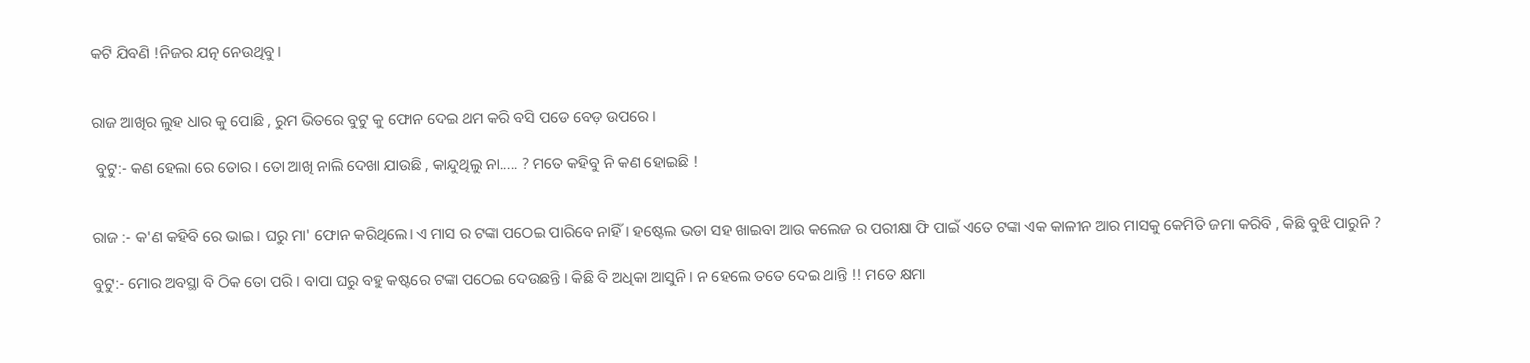କଟି ଯିବଣି !ନିଜର ଯତ୍ନ ନେଉଥିବୁ।


ରାଜ ଆଖିର ଲୁହ ଧାର କୁ ପୋଛି , ରୁମ ଭିତରେ ବୁଟୁ କୁ ଫୋନ ଦେଇ ଥମ କରି ବସି ପଡେ ବେଡ଼ ଉପରେ ।

 ବୁଟୁ:- କଣ ହେଲା ରେ ତୋର । ତୋ ଆଖି ନାଲି ଦେଖା ଯାଉଛି , କାନ୍ଦୁଥିଲୁ ନା..... ? ମତେ କହିବୁ ନି କଣ ହୋଇଛି !


ରାଜ :- କ'ଣ କହିବି ରେ ଭାଇ । ଘରୁ ମା' ଫୋନ କରିଥିଲେ। ଏ ମାସ ର ଟଙ୍କା ପଠେଇ ପାରିବେ ନାହିଁ । ହଷ୍ଟେଲ ଭଡା ସହ ଖାଇବା ଆଉ କଲେଜ ର ପରୀକ୍ଷା ଫି ପାଇଁ ଏତେ ଟଙ୍କା ଏକ କାଳୀନ ଆର ମାସକୁ କେମିତି ଜମା କରିବି , କିଛି ବୁଝି ପାରୁନି ?

ବୁଟୁ:- ମୋର ଅବସ୍ଥା ବି ଠିକ ତୋ ପରି । ବାପା ଘରୁ ବହୁ କଷ୍ଟରେ ଟଙ୍କା ପଠେଇ ଦେଉଛନ୍ତି । କିଛି ବି ଅଧିକା ଆସୁନି । ନ ହେଲେ ତତେ ଦେଇ ଥାନ୍ତି !! ମତେ କ୍ଷମା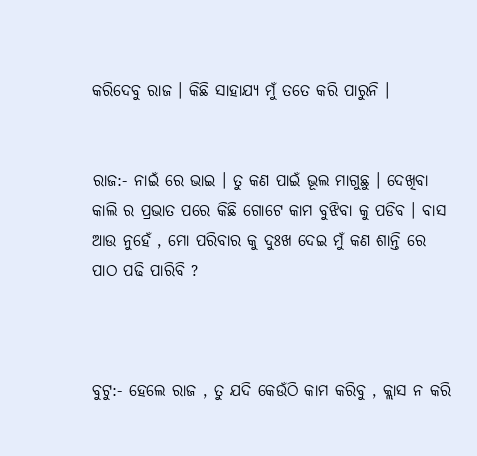କରିଦେବୁ ରାଜ । କିଛି ସାହାଯ୍ୟ ମୁଁ ତତେ କରି ପାରୁନି ।


ରାଜ:- ନାଇଁ ରେ ଭାଇ । ତୁ କଣ ପାଇଁ ଭୂଲ ମାଗୁଛୁ । ଦେଖିବା କାଲି ର ପ୍ରଭାତ ପରେ କିଛି ଗୋଟେ କାମ ବୁଝିବା କୁ ପଡିବ । ବାସ ଆଉ ନୁହେଁ , ମୋ ପରିବାର କୁ ଦୁଃଖ ଦେଇ ମୁଁ କଣ ଶାନ୍ତି ରେ ପାଠ ପଢି ପାରିବି ?



ବୁଟୁ:- ହେଲେ ରାଜ , ତୁ ଯଦି କେଉଁଠି କାମ କରିବୁ , କ୍ଲାସ ନ କରି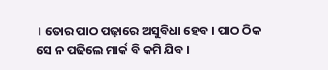। ତୋର ପାଠ ପଢ଼ାରେ ଅସୁବିଧା ହେବ । ପାଠ ଠିକ ସେ ନ ପଢିଲେ ମାର୍କ ବି କମି ଯିବ ।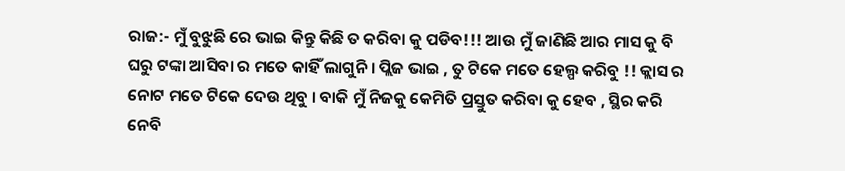ରାଜ:- ମୁଁ ବୁଝୁଛି ରେ ଭାଇ କିନ୍ତୁ କିଛି ତ କରିବା କୁ ପଡିବ!!! ଆଉ ମୁଁ ଜାଣିଛି ଆର ମାସ କୁ ବି ଘରୁ ଟଙ୍କା ଆସିବା ର ମତେ କାହିଁ ଲାଗୁନି । ପ୍ଲିଜ ଭାଇ , ତୁ ଟିକେ ମତେ ହେଲ୍ପ କରିବୁ !! କ୍ଲାସ ର ନୋଟ ମତେ ଟିକେ ଦେଉ ଥିବୁ । ବାକି ମୁଁ ନିଜକୁ କେମିତି ପ୍ରସ୍ତୁତ କରିବା କୁ ହେବ , ସ୍ଥିର କରି ନେବି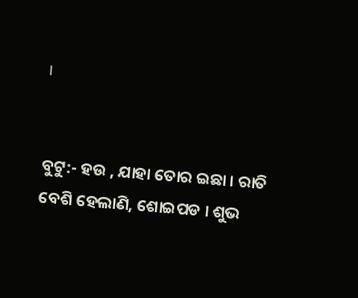।


ବୁଟୁ:- ହଉ , ଯାହା ତୋର ଇଛା । ରାତି ବେଶି ହେଲାଣି, ଶୋଇପଡ । ଶୁଭ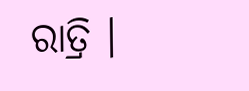ରାତ୍ରି ।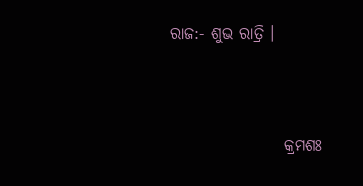ରାଜ:- ଶୁଭ ରାତ୍ରି ।



                  କ୍ରମଶଃ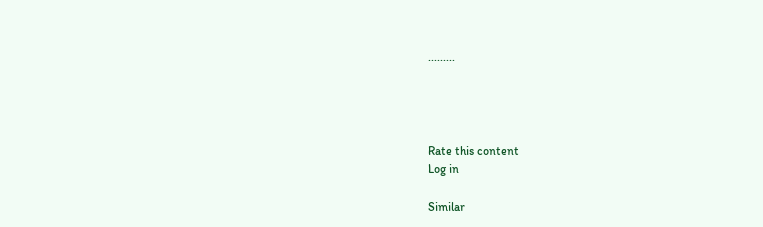.........




Rate this content
Log in

Similar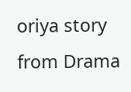oriya story from Drama